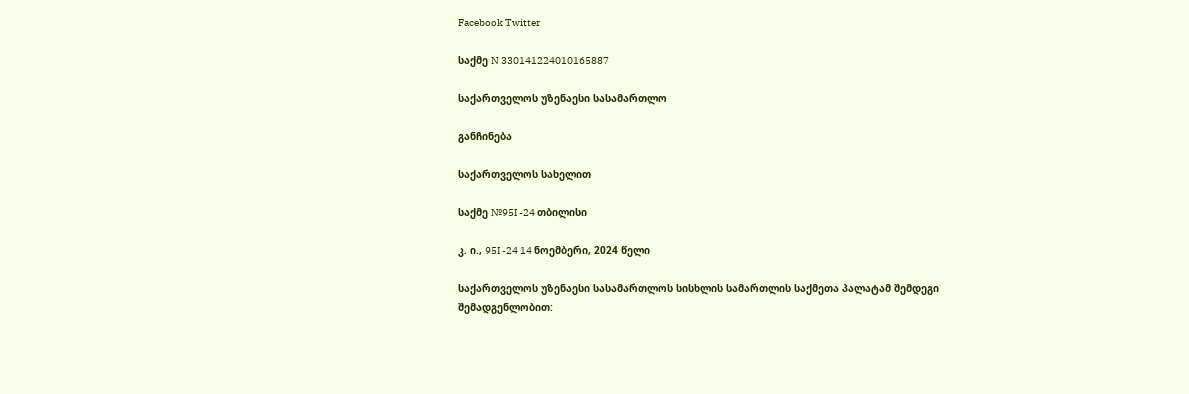Facebook Twitter

საქმე N 330141224010165887

საქართველოს უზენაესი სასამართლო

განჩინება

საქართველოს სახელით

საქმე №95I -24 თბილისი

კ. ი., 95I -24 14 ნოემბერი, 2024 წელი

საქართველოს უზენაესი სასამართლოს სისხლის სამართლის საქმეთა პალატამ შემდეგი შემადგენლობით: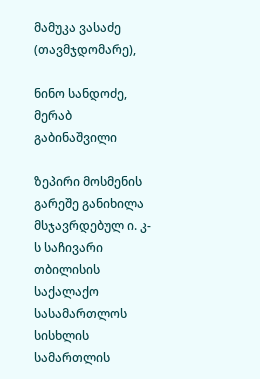მამუკა ვასაძე (თავმჯდომარე),

ნინო სანდოძე, მერაბ გაბინაშვილი

ზეპირი მოსმენის გარეშე განიხილა მსჯავრდებულ ი. კ-ს საჩივარი თბილისის საქალაქო სასამართლოს სისხლის სამართლის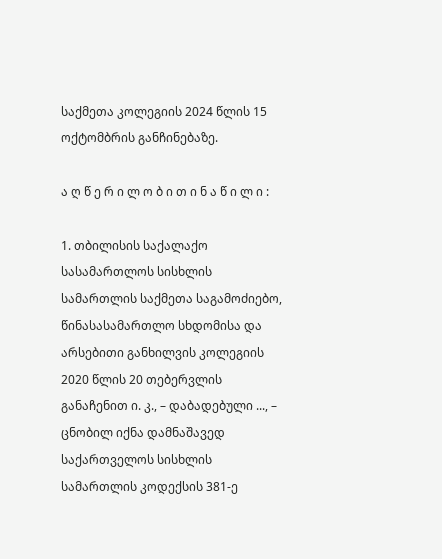საქმეთა კოლეგიის 2024 წლის 15 ოქტომბრის განჩინებაზე.

ა ღ წ ე რ ი ლ ო ბ ი თ ი ნ ა წ ი ლ ი :

1. თბილისის საქალაქო სასამართლოს სისხლის სამართლის საქმეთა საგამოძიებო, წინასასამართლო სხდომისა და არსებითი განხილვის კოლეგიის 2020 წლის 20 თებერვლის განაჩენით ი. კ., – დაბადებული ..., – ცნობილ იქნა დამნაშავედ საქართველოს სისხლის სამართლის კოდექსის 381-ე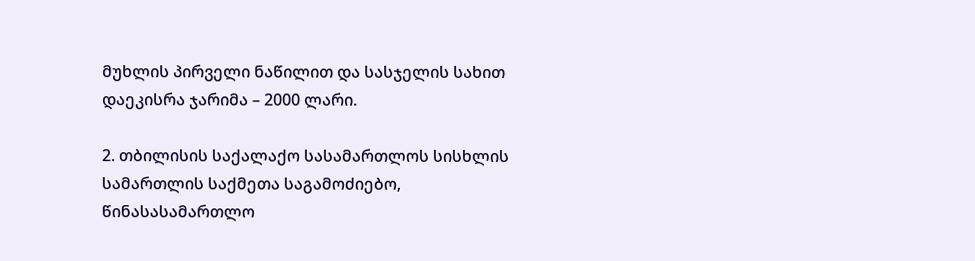მუხლის პირველი ნაწილით და სასჯელის სახით დაეკისრა ჯარიმა – 2000 ლარი.

2. თბილისის საქალაქო სასამართლოს სისხლის სამართლის საქმეთა საგამოძიებო, წინასასამართლო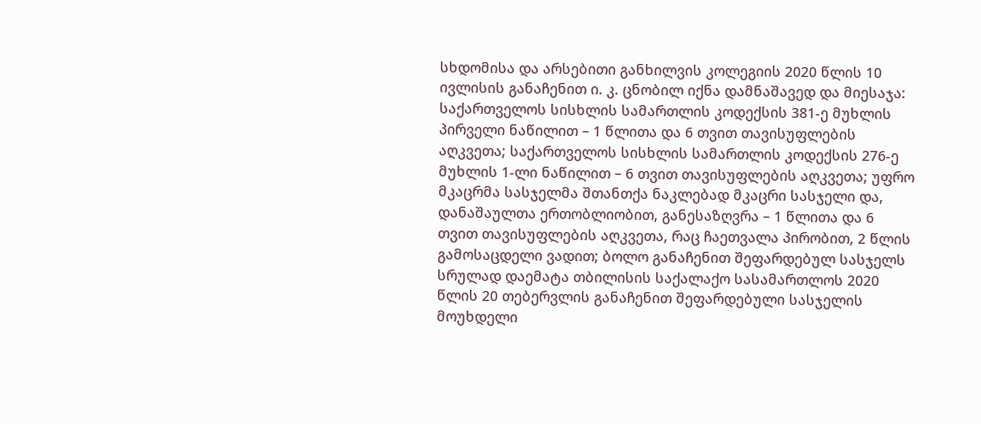სხდომისა და არსებითი განხილვის კოლეგიის 2020 წლის 10 ივლისის განაჩენით ი. კ. ცნობილ იქნა დამნაშავედ და მიესაჯა: საქართველოს სისხლის სამართლის კოდექსის 381-ე მუხლის პირველი ნაწილით – 1 წლითა და 6 თვით თავისუფლების აღკვეთა; საქართველოს სისხლის სამართლის კოდექსის 276-ე მუხლის 1-ლი ნაწილით – 6 თვით თავისუფლების აღკვეთა; უფრო მკაცრმა სასჯელმა შთანთქა ნაკლებად მკაცრი სასჯელი და, დანაშაულთა ერთობლიობით, განესაზღვრა – 1 წლითა და 6 თვით თავისუფლების აღკვეთა, რაც ჩაეთვალა პირობით, 2 წლის გამოსაცდელი ვადით; ბოლო განაჩენით შეფარდებულ სასჯელს სრულად დაემატა თბილისის საქალაქო სასამართლოს 2020 წლის 20 თებერვლის განაჩენით შეფარდებული სასჯელის მოუხდელი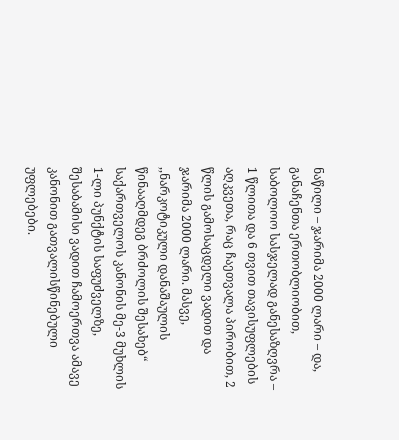ნაწილი – ჯარიმა 2000 ლარი – და, განაჩენთა ერთობლიობით, საბოლოო სასჯელად განესაზღვრა – 1 წლითა და 6 თვით თავისუფლების აღკვეთა, რაც ჩაეთვალა პირობით, 2 წლის გამოსაცდელი ვადით და ჯარიმა 2000 ლარი. მასვე, ,,ნარკოტიკული დანაშაულის წინააღმდეგ ბრძოლის შესახებ“ საქართველოს კანონის მე-3 მუხლის 1-ლი პუნქტის საფუძველზე, შესაბამისი ვადით ჩამოერთვა ამავე კანონით გათვალისწინებული უფლებები.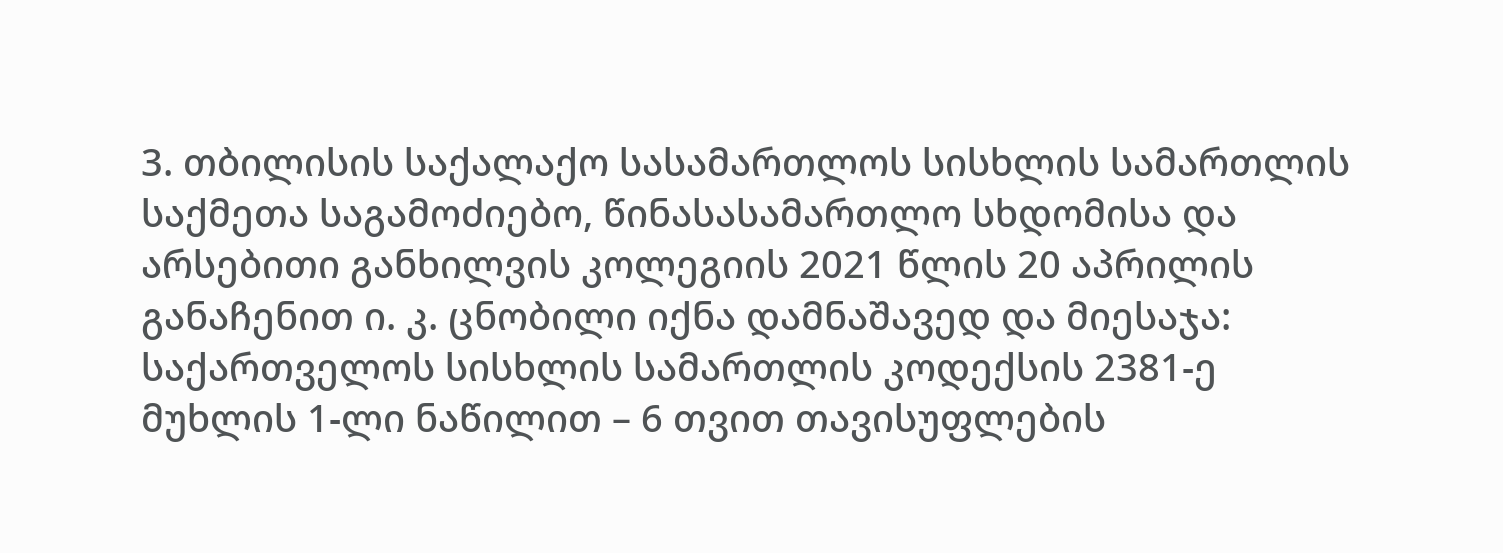3. თბილისის საქალაქო სასამართლოს სისხლის სამართლის საქმეთა საგამოძიებო, წინასასამართლო სხდომისა და არსებითი განხილვის კოლეგიის 2021 წლის 20 აპრილის განაჩენით ი. კ. ცნობილი იქნა დამნაშავედ და მიესაჯა: საქართველოს სისხლის სამართლის კოდექსის 2381-ე მუხლის 1-ლი ნაწილით – 6 თვით თავისუფლების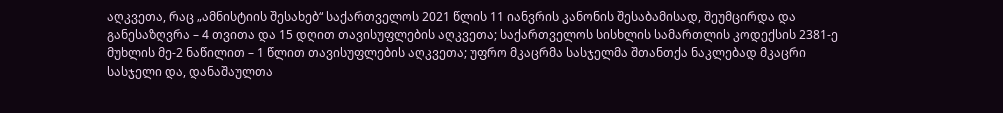აღკვეთა, რაც „ამნისტიის შესახებ“ საქართველოს 2021 წლის 11 იანვრის კანონის შესაბამისად, შეუმცირდა და განესაზღვრა – 4 თვითა და 15 დღით თავისუფლების აღკვეთა; საქართველოს სისხლის სამართლის კოდექსის 2381-ე მუხლის მე-2 ნაწილით – 1 წლით თავისუფლების აღკვეთა; უფრო მკაცრმა სასჯელმა შთანთქა ნაკლებად მკაცრი სასჯელი და, დანაშაულთა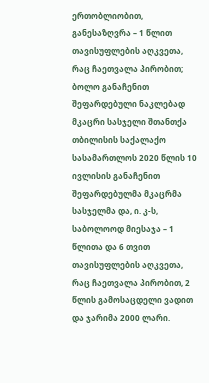ერთობლიობით, განესაზღვრა – 1 წლით თავისუფლების აღკვეთა, რაც ჩაეთვალა პირობით; ბოლო განაჩენით შეფარდებული ნაკლებად მკაცრი სასჯელი შთანთქა თბილისის საქალაქო სასამართლოს 2020 წლის 10 ივლისის განაჩენით შეფარდებულმა მკაცრმა სასჯელმა და, ი. კ-ს, საბოლოოდ მიესაჯა – 1 წლითა და 6 თვით თავისუფლების აღკვეთა, რაც ჩაეთვალა პირობით, 2 წლის გამოსაცდელი ვადით და ჯარიმა 2000 ლარი.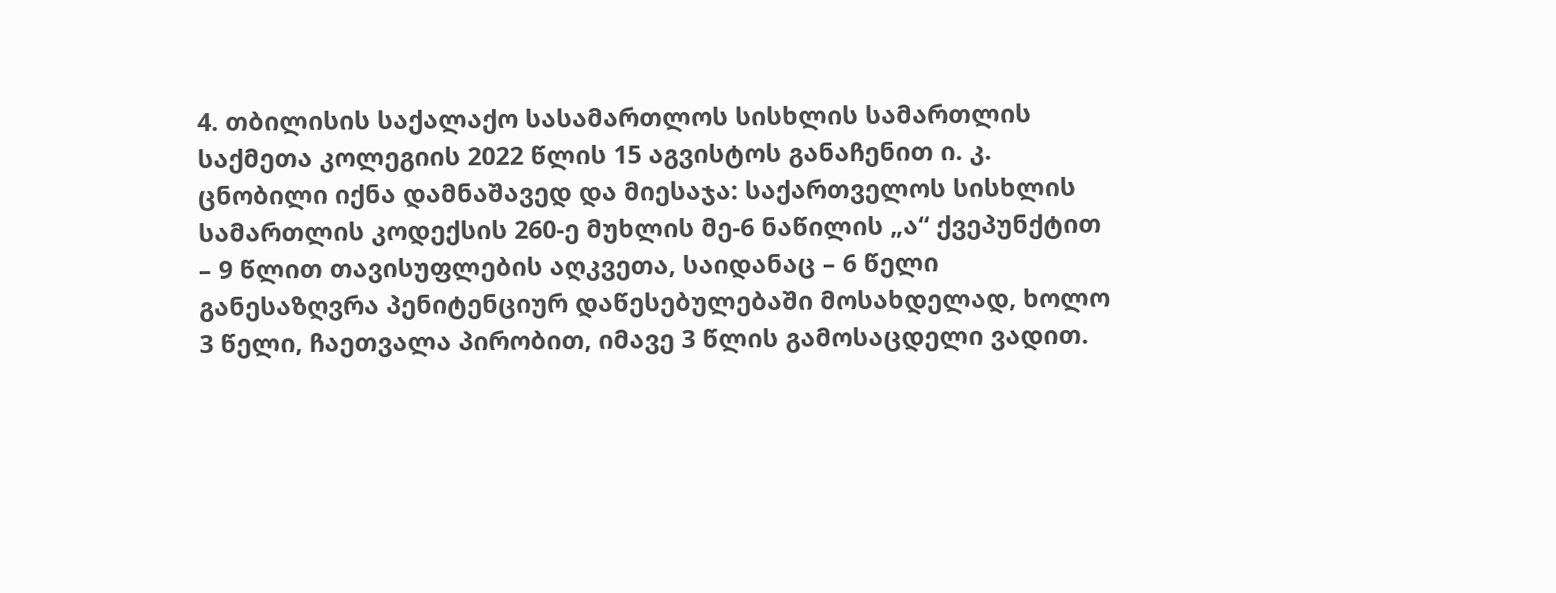4. თბილისის საქალაქო სასამართლოს სისხლის სამართლის საქმეთა კოლეგიის 2022 წლის 15 აგვისტოს განაჩენით ი. კ. ცნობილი იქნა დამნაშავედ და მიესაჯა: საქართველოს სისხლის სამართლის კოდექსის 260-ე მუხლის მე-6 ნაწილის „ა“ ქვეპუნქტით – 9 წლით თავისუფლების აღკვეთა, საიდანაც – 6 წელი განესაზღვრა პენიტენციურ დაწესებულებაში მოსახდელად, ხოლო 3 წელი, ჩაეთვალა პირობით, იმავე 3 წლის გამოსაცდელი ვადით.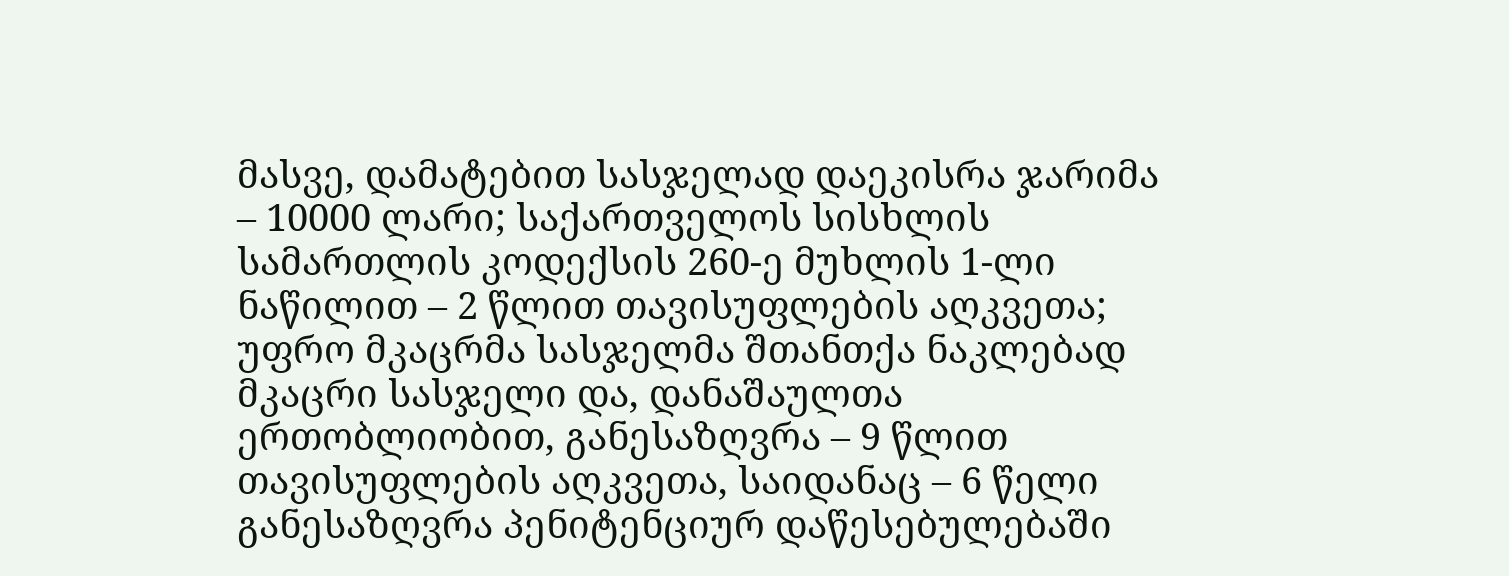მასვე, დამატებით სასჯელად დაეკისრა ჯარიმა – 10000 ლარი; საქართველოს სისხლის სამართლის კოდექსის 260-ე მუხლის 1-ლი ნაწილით – 2 წლით თავისუფლების აღკვეთა; უფრო მკაცრმა სასჯელმა შთანთქა ნაკლებად მკაცრი სასჯელი და, დანაშაულთა ერთობლიობით, განესაზღვრა – 9 წლით თავისუფლების აღკვეთა, საიდანაც – 6 წელი განესაზღვრა პენიტენციურ დაწესებულებაში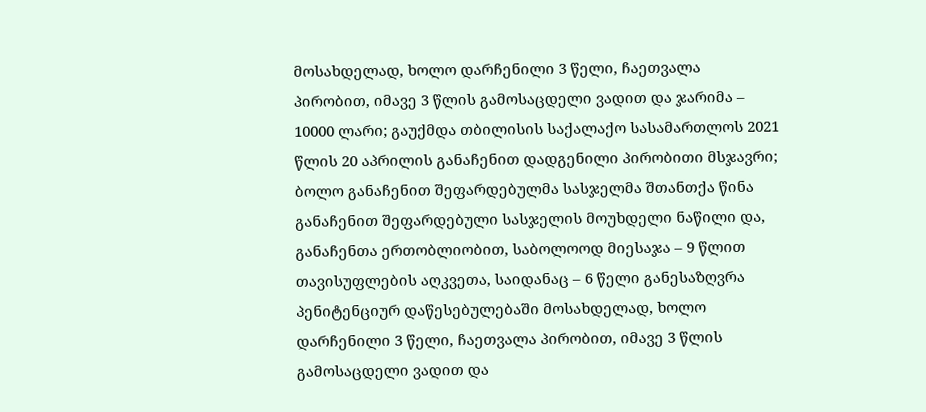მოსახდელად, ხოლო დარჩენილი 3 წელი, ჩაეთვალა პირობით, იმავე 3 წლის გამოსაცდელი ვადით და ჯარიმა – 10000 ლარი; გაუქმდა თბილისის საქალაქო სასამართლოს 2021 წლის 20 აპრილის განაჩენით დადგენილი პირობითი მსჯავრი; ბოლო განაჩენით შეფარდებულმა სასჯელმა შთანთქა წინა განაჩენით შეფარდებული სასჯელის მოუხდელი ნაწილი და, განაჩენთა ერთობლიობით, საბოლოოდ მიესაჯა – 9 წლით თავისუფლების აღკვეთა, საიდანაც – 6 წელი განესაზღვრა პენიტენციურ დაწესებულებაში მოსახდელად, ხოლო დარჩენილი 3 წელი, ჩაეთვალა პირობით, იმავე 3 წლის გამოსაცდელი ვადით და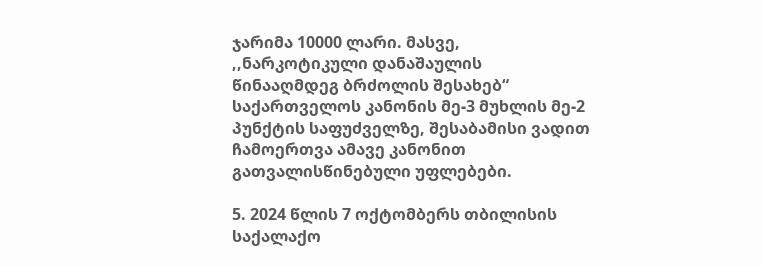ჯარიმა 10000 ლარი. მასვე, ,,ნარკოტიკული დანაშაულის წინააღმდეგ ბრძოლის შესახებ“ საქართველოს კანონის მე-3 მუხლის მე-2 პუნქტის საფუძველზე, შესაბამისი ვადით ჩამოერთვა ამავე კანონით გათვალისწინებული უფლებები.

5. 2024 წლის 7 ოქტომბერს თბილისის საქალაქო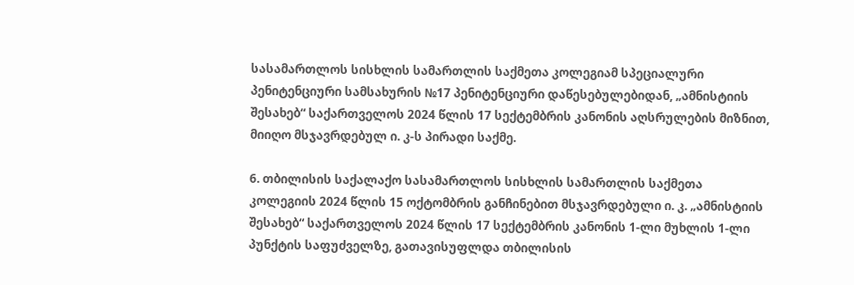სასამართლოს სისხლის სამართლის საქმეთა კოლეგიამ სპეციალური პენიტენციური სამსახურის №17 პენიტენციური დაწესებულებიდან, „ამნისტიის შესახებ“ საქართველოს 2024 წლის 17 სექტემბრის კანონის აღსრულების მიზნით, მიიღო მსჯავრდებულ ი. კ-ს პირადი საქმე.

6. თბილისის საქალაქო სასამართლოს სისხლის სამართლის საქმეთა კოლეგიის 2024 წლის 15 ოქტომბრის განჩინებით მსჯავრდებული ი. კ. „ამნისტიის შესახებ“ საქართველოს 2024 წლის 17 სექტემბრის კანონის 1-ლი მუხლის 1-ლი პუნქტის საფუძველზე, გათავისუფლდა თბილისის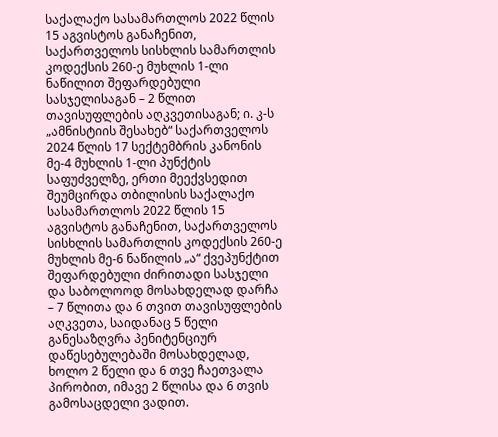საქალაქო სასამართლოს 2022 წლის 15 აგვისტოს განაჩენით, საქართველოს სისხლის სამართლის კოდექსის 260-ე მუხლის 1-ლი ნაწილით შეფარდებული სასჯელისაგან – 2 წლით თავისუფლების აღკვეთისაგან; ი. კ-ს „ამნისტიის შესახებ“ საქართველოს 2024 წლის 17 სექტემბრის კანონის მე-4 მუხლის 1-ლი პუნქტის საფუძველზე, ერთი მეექვსედით შეუმცირდა თბილისის საქალაქო სასამართლოს 2022 წლის 15 აგვისტოს განაჩენით, საქართველოს სისხლის სამართლის კოდექსის 260-ე მუხლის მე-6 ნაწილის „ა“ ქვეპუნქტით შეფარდებული ძირითადი სასჯელი და საბოლოოდ მოსახდელად დარჩა – 7 წლითა და 6 თვით თავისუფლების აღკვეთა, საიდანაც 5 წელი განესაზღვრა პენიტენციურ დაწესებულებაში მოსახდელად, ხოლო 2 წელი და 6 თვე ჩაეთვალა პირობით, იმავე 2 წლისა და 6 თვის გამოსაცდელი ვადით.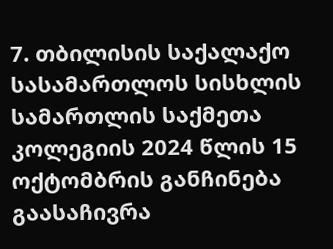7. თბილისის საქალაქო სასამართლოს სისხლის სამართლის საქმეთა კოლეგიის 2024 წლის 15 ოქტომბრის განჩინება გაასაჩივრა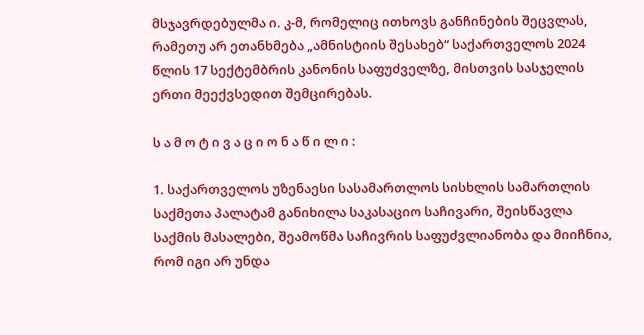მსჯავრდებულმა ი. კ-მ, რომელიც ითხოვს განჩინების შეცვლას, რამეთუ არ ეთანხმება „ამნისტიის შესახებ“ საქართველოს 2024 წლის 17 სექტემბრის კანონის საფუძველზე, მისთვის სასჯელის ერთი მეექვსედით შემცირებას.

ს ა მ ო ტ ი ვ ა ც ი ო ნ ა წ ი ლ ი :

1. საქართველოს უზენაესი სასამართლოს სისხლის სამართლის საქმეთა პალატამ განიხილა საკასაციო საჩივარი, შეისწავლა საქმის მასალები, შეამოწმა საჩივრის საფუძვლიანობა და მიიჩნია, რომ იგი არ უნდა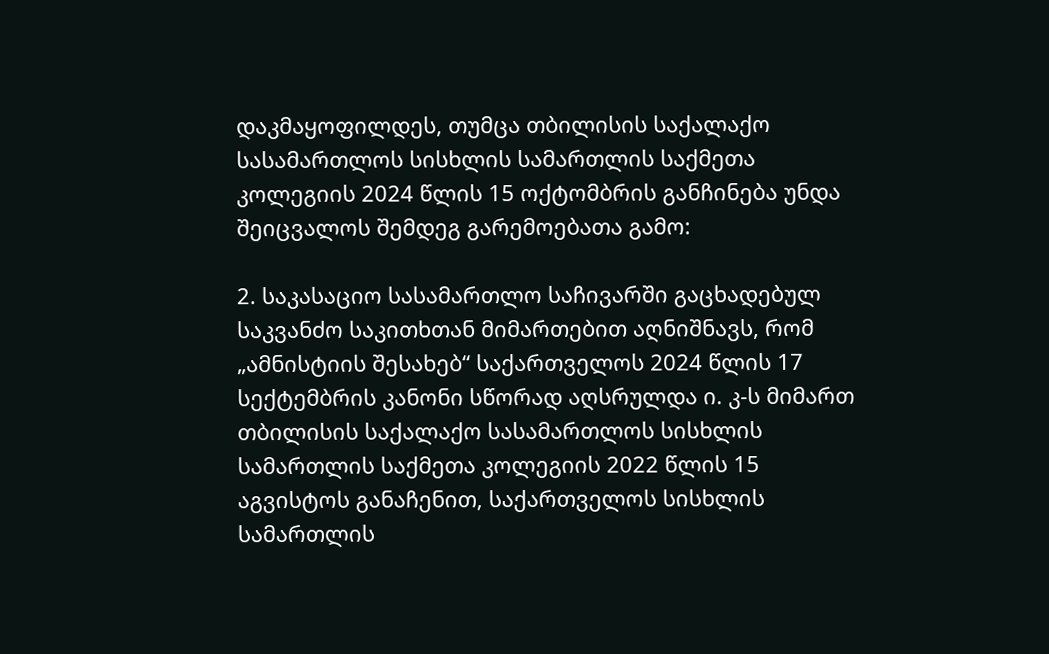დაკმაყოფილდეს, თუმცა თბილისის საქალაქო სასამართლოს სისხლის სამართლის საქმეთა კოლეგიის 2024 წლის 15 ოქტომბრის განჩინება უნდა შეიცვალოს შემდეგ გარემოებათა გამო:

2. საკასაციო სასამართლო საჩივარში გაცხადებულ საკვანძო საკითხთან მიმართებით აღნიშნავს, რომ „ამნისტიის შესახებ“ საქართველოს 2024 წლის 17 სექტემბრის კანონი სწორად აღსრულდა ი. კ-ს მიმართ თბილისის საქალაქო სასამართლოს სისხლის სამართლის საქმეთა კოლეგიის 2022 წლის 15 აგვისტოს განაჩენით, საქართველოს სისხლის სამართლის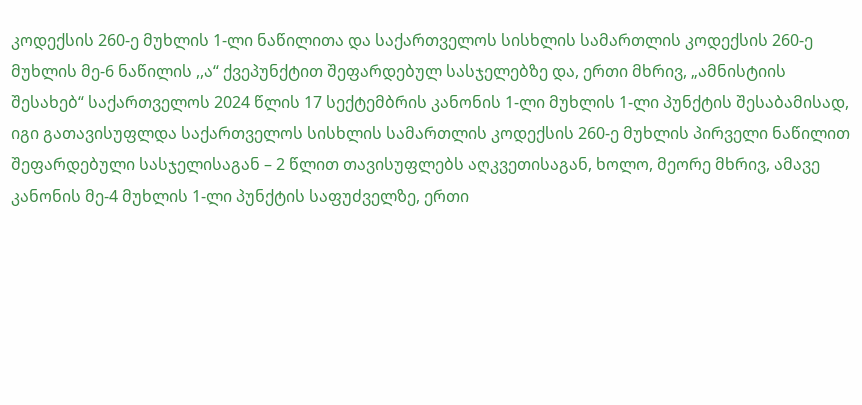კოდექსის 260-ე მუხლის 1-ლი ნაწილითა და საქართველოს სისხლის სამართლის კოდექსის 260-ე მუხლის მე-6 ნაწილის ,,ა“ ქვეპუნქტით შეფარდებულ სასჯელებზე და, ერთი მხრივ, „ამნისტიის შესახებ“ საქართველოს 2024 წლის 17 სექტემბრის კანონის 1-ლი მუხლის 1-ლი პუნქტის შესაბამისად, იგი გათავისუფლდა საქართველოს სისხლის სამართლის კოდექსის 260-ე მუხლის პირველი ნაწილით შეფარდებული სასჯელისაგან – 2 წლით თავისუფლებს აღკვეთისაგან, ხოლო, მეორე მხრივ, ამავე კანონის მე-4 მუხლის 1-ლი პუნქტის საფუძველზე, ერთი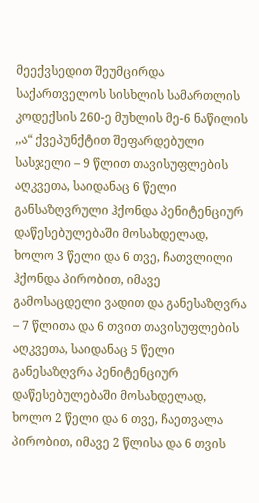მეექვსედით შეუმცირდა საქართველოს სისხლის სამართლის კოდექსის 260-ე მუხლის მე-6 ნაწილის ,,ა“ ქვეპუნქტით შეფარდებული სასჯელი – 9 წლით თავისუფლების აღკვეთა, საიდანაც 6 წელი განსაზღვრული ჰქონდა პენიტენციურ დაწესებულებაში მოსახდელად, ხოლო 3 წელი და 6 თვე, ჩათვლილი ჰქონდა პირობით, იმავე გამოსაცდელი ვადით და განესაზღვრა – 7 წლითა და 6 თვით თავისუფლების აღკვეთა, საიდანაც 5 წელი განესაზღვრა პენიტენციურ დაწესებულებაში მოსახდელად, ხოლო 2 წელი და 6 თვე, ჩაეთვალა პირობით, იმავე 2 წლისა და 6 თვის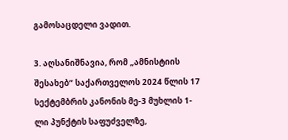გამოსაცდელი ვადით.

3. აღსანიშნავია, რომ „ამნისტიის შესახებ“ საქართველოს 2024 წლის 17 სექტემბრის კანონის მე-3 მუხლის 1-ლი პუნქტის საფუძველზე,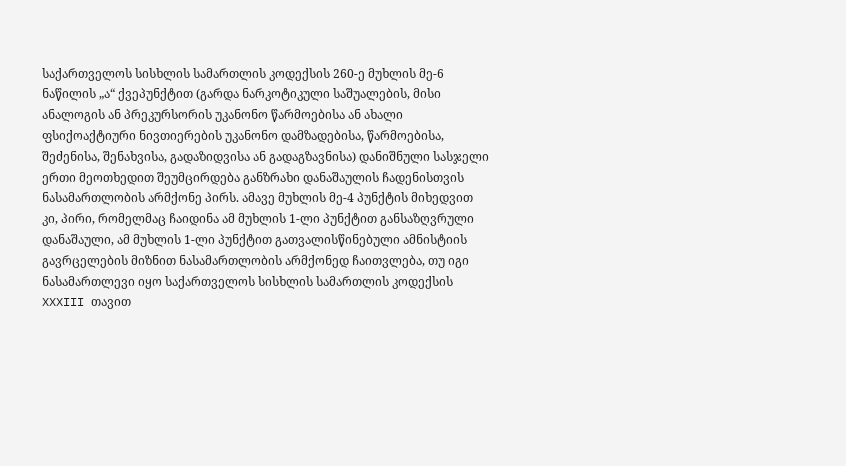საქართველოს სისხლის სამართლის კოდექსის 260-ე მუხლის მე-6 ნაწილის „ა“ ქვეპუნქტით (გარდა ნარკოტიკული საშუალების, მისი ანალოგის ან პრეკურსორის უკანონო წარმოებისა ან ახალი ფსიქოაქტიური ნივთიერების უკანონო დამზადებისა, წარმოებისა, შეძენისა, შენახვისა, გადაზიდვისა ან გადაგზავნისა) დანიშნული სასჯელი ერთი მეოთხედით შეუმცირდება განზრახი დანაშაულის ჩადენისთვის ნასამართლობის არმქონე პირს. ამავე მუხლის მე-4 პუნქტის მიხედვით კი, პირი, რომელმაც ჩაიდინა ამ მუხლის 1-ლი პუნქტით განსაზღვრული დანაშაული, ამ მუხლის 1-ლი პუნქტით გათვალისწინებული ამნისტიის გავრცელების მიზნით ნასამართლობის არმქონედ ჩაითვლება, თუ იგი ნასამართლევი იყო საქართველოს სისხლის სამართლის კოდექსის XXXIII თავით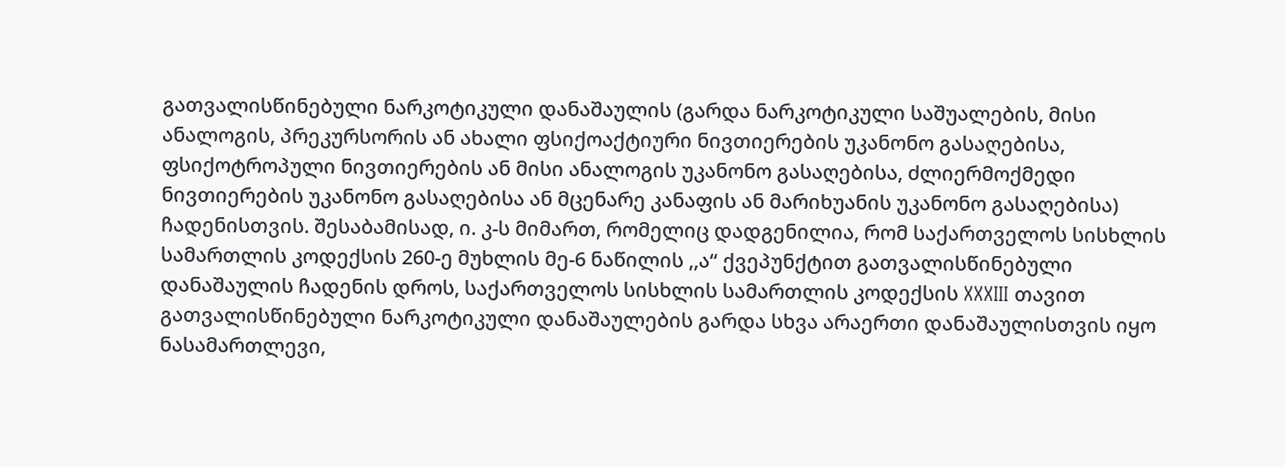გათვალისწინებული ნარკოტიკული დანაშაულის (გარდა ნარკოტიკული საშუალების, მისი ანალოგის, პრეკურსორის ან ახალი ფსიქოაქტიური ნივთიერების უკანონო გასაღებისა, ფსიქოტროპული ნივთიერების ან მისი ანალოგის უკანონო გასაღებისა, ძლიერმოქმედი ნივთიერების უკანონო გასაღებისა ან მცენარე კანაფის ან მარიხუანის უკანონო გასაღებისა) ჩადენისთვის. შესაბამისად, ი. კ-ს მიმართ, რომელიც დადგენილია, რომ საქართველოს სისხლის სამართლის კოდექსის 260-ე მუხლის მე-6 ნაწილის ,,ა“ ქვეპუნქტით გათვალისწინებული დანაშაულის ჩადენის დროს, საქართველოს სისხლის სამართლის კოდექსის XXXIII თავით გათვალისწინებული ნარკოტიკული დანაშაულების გარდა სხვა არაერთი დანაშაულისთვის იყო ნასამართლევი,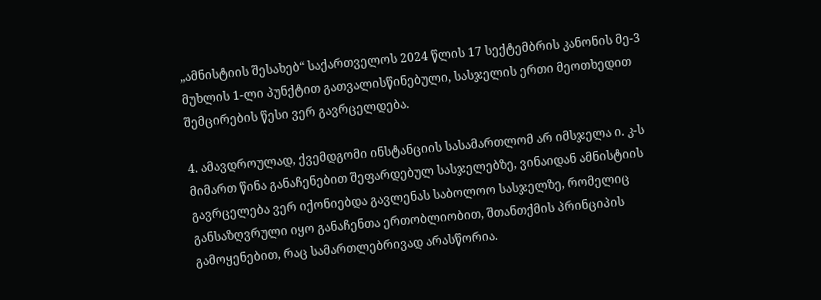„ამნისტიის შესახებ“ საქართველოს 2024 წლის 17 სექტემბრის კანონის მე-3 მუხლის 1-ლი პუნქტით გათვალისწინებული, სასჯელის ერთი მეოთხედით შემცირების წესი ვერ გავრცელდება.

4. ამავდროულად, ქვემდგომი ინსტანციის სასამართლომ არ იმსჯელა ი. კ-ს მიმართ წინა განაჩენებით შეფარდებულ სასჯელებზე, ვინაიდან ამნისტიის გავრცელება ვერ იქონიებდა გავლენას საბოლოო სასჯელზე, რომელიც განსაზღვრული იყო განაჩენთა ერთობლიობით, შთანთქმის პრინციპის გამოყენებით, რაც სამართლებრივად არასწორია.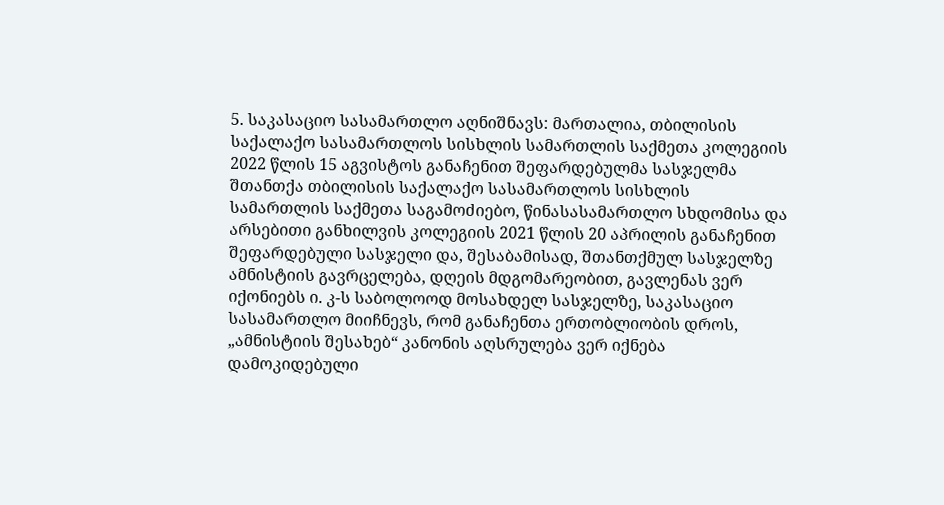5. საკასაციო სასამართლო აღნიშნავს: მართალია, თბილისის საქალაქო სასამართლოს სისხლის სამართლის საქმეთა კოლეგიის 2022 წლის 15 აგვისტოს განაჩენით შეფარდებულმა სასჯელმა შთანთქა თბილისის საქალაქო სასამართლოს სისხლის სამართლის საქმეთა საგამოძიებო, წინასასამართლო სხდომისა და არსებითი განხილვის კოლეგიის 2021 წლის 20 აპრილის განაჩენით შეფარდებული სასჯელი და, შესაბამისად, შთანთქმულ სასჯელზე ამნისტიის გავრცელება, დღეის მდგომარეობით, გავლენას ვერ იქონიებს ი. კ-ს საბოლოოდ მოსახდელ სასჯელზე, საკასაციო სასამართლო მიიჩნევს, რომ განაჩენთა ერთობლიობის დროს, „ამნისტიის შესახებ“ კანონის აღსრულება ვერ იქნება დამოკიდებული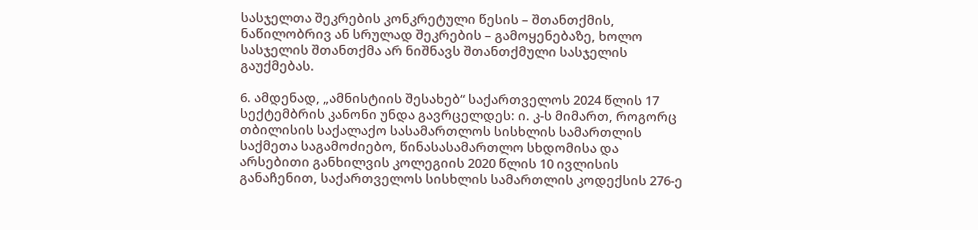სასჯელთა შეკრების კონკრეტული წესის – შთანთქმის, ნაწილობრივ ან სრულად შეკრების – გამოყენებაზე, ხოლო სასჯელის შთანთქმა არ ნიშნავს შთანთქმული სასჯელის გაუქმებას.

6. ამდენად, „ამნისტიის შესახებ“ საქართველოს 2024 წლის 17 სექტემბრის კანონი უნდა გავრცელდეს: ი. კ-ს მიმართ, როგორც თბილისის საქალაქო სასამართლოს სისხლის სამართლის საქმეთა საგამოძიებო, წინასასამართლო სხდომისა და არსებითი განხილვის კოლეგიის 2020 წლის 10 ივლისის განაჩენით, საქართველოს სისხლის სამართლის კოდექსის 276-ე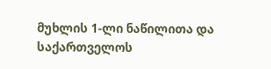მუხლის 1-ლი ნაწილითა და საქართველოს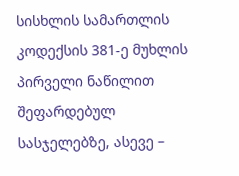სისხლის სამართლის კოდექსის 381-ე მუხლის პირველი ნაწილით შეფარდებულ სასჯელებზე, ასევე –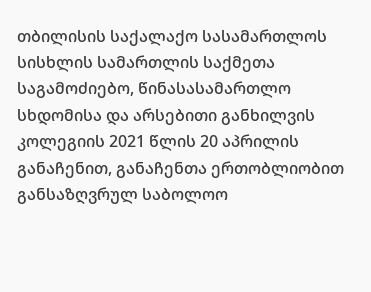თბილისის საქალაქო სასამართლოს სისხლის სამართლის საქმეთა საგამოძიებო, წინასასამართლო სხდომისა და არსებითი განხილვის კოლეგიის 2021 წლის 20 აპრილის განაჩენით, განაჩენთა ერთობლიობით განსაზღვრულ საბოლოო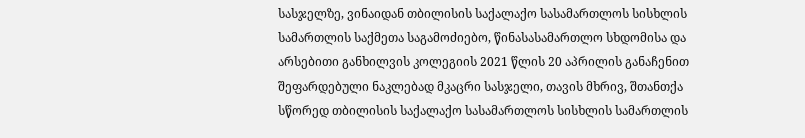სასჯელზე, ვინაიდან თბილისის საქალაქო სასამართლოს სისხლის სამართლის საქმეთა საგამოძიებო, წინასასამართლო სხდომისა და არსებითი განხილვის კოლეგიის 2021 წლის 20 აპრილის განაჩენით შეფარდებული ნაკლებად მკაცრი სასჯელი, თავის მხრივ, შთანთქა სწორედ თბილისის საქალაქო სასამართლოს სისხლის სამართლის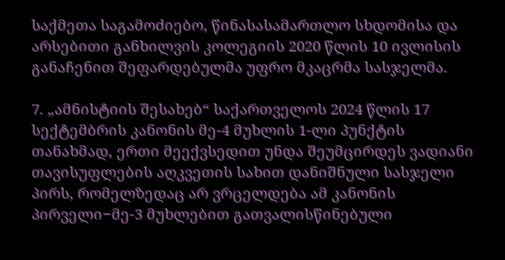საქმეთა საგამოძიებო, წინასასამართლო სხდომისა და არსებითი განხილვის კოლეგიის 2020 წლის 10 ივლისის განაჩენით შეფარდებულმა უფრო მკაცრმა სასჯელმა.

7. „ამნისტიის შესახებ“ საქართველოს 2024 წლის 17 სექტემბრის კანონის მე-4 მუხლის 1-ლი პუნქტის თანახმად, ერთი მეექვსედით უნდა შეუმცირდეს ვადიანი თავისუფლების აღკვეთის სახით დანიშნული სასჯელი პირს, რომელზედაც არ ვრცელდება ამ კანონის პირველი−მე-3 მუხლებით გათვალისწინებული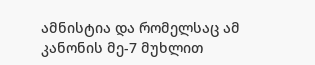ამნისტია და რომელსაც ამ კანონის მე-7 მუხლით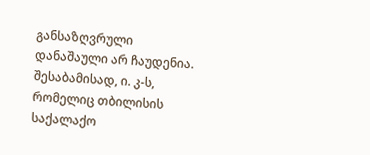განსაზღვრული დანაშაული არ ჩაუდენია. შესაბამისად, ი. კ-ს, რომელიც თბილისის საქალაქო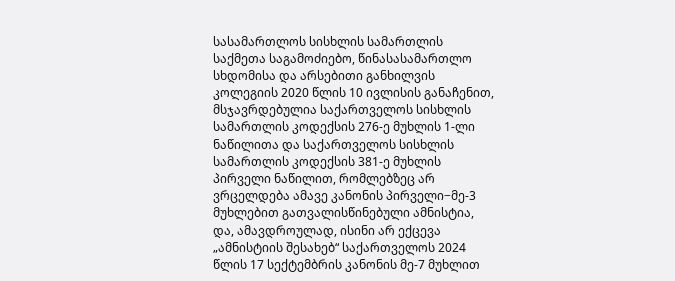სასამართლოს სისხლის სამართლის საქმეთა საგამოძიებო, წინასასამართლო სხდომისა და არსებითი განხილვის კოლეგიის 2020 წლის 10 ივლისის განაჩენით, მსჯავრდებულია საქართველოს სისხლის სამართლის კოდექსის 276-ე მუხლის 1-ლი ნაწილითა და საქართველოს სისხლის სამართლის კოდექსის 381-ე მუხლის პირველი ნაწილით, რომლებზეც არ ვრცელდება ამავე კანონის პირველი−მე-3 მუხლებით გათვალისწინებული ამნისტია, და, ამავდროულად, ისინი არ ექცევა „ამნისტიის შესახებ“ საქართველოს 2024 წლის 17 სექტემბრის კანონის მე-7 მუხლით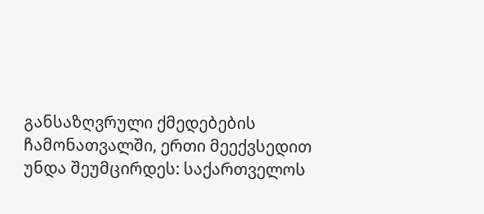განსაზღვრული ქმედებების ჩამონათვალში, ერთი მეექვსედით უნდა შეუმცირდეს: საქართველოს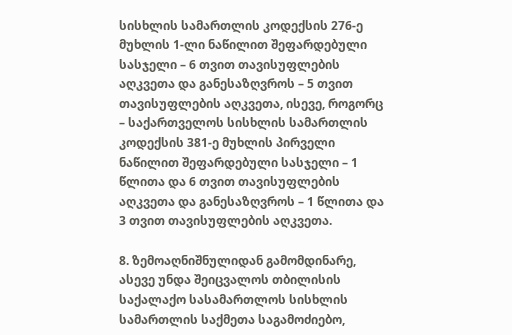სისხლის სამართლის კოდექსის 276-ე მუხლის 1-ლი ნაწილით შეფარდებული სასჯელი – 6 თვით თავისუფლების აღკვეთა და განესაზღვროს – 5 თვით თავისუფლების აღკვეთა, ისევე, როგორც – საქართველოს სისხლის სამართლის კოდექსის 381-ე მუხლის პირველი ნაწილით შეფარდებული სასჯელი – 1 წლითა და 6 თვით თავისუფლების აღკვეთა და განესაზღვროს – 1 წლითა და 3 თვით თავისუფლების აღკვეთა.

8. ზემოაღნიშნულიდან გამომდინარე, ასევე უნდა შეიცვალოს თბილისის საქალაქო სასამართლოს სისხლის სამართლის საქმეთა საგამოძიებო,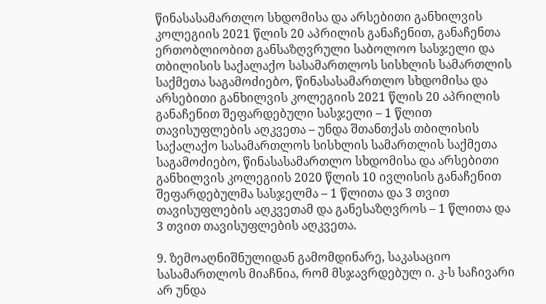წინასასამართლო სხდომისა და არსებითი განხილვის კოლეგიის 2021 წლის 20 აპრილის განაჩენით, განაჩენთა ერთობლიობით განსაზღვრული საბოლოო სასჯელი და თბილისის საქალაქო სასამართლოს სისხლის სამართლის საქმეთა საგამოძიებო, წინასასამართლო სხდომისა და არსებითი განხილვის კოლეგიის 2021 წლის 20 აპრილის განაჩენით შეფარდებული სასჯელი – 1 წლით თავისუფლების აღკვეთა – უნდა შთანთქას თბილისის საქალაქო სასამართლოს სისხლის სამართლის საქმეთა საგამოძიებო, წინასასამართლო სხდომისა და არსებითი განხილვის კოლეგიის 2020 წლის 10 ივლისის განაჩენით შეფარდებულმა სასჯელმა – 1 წლითა და 3 თვით თავისუფლების აღკვეთამ და განესაზღვროს – 1 წლითა და 3 თვით თავისუფლების აღკვეთა.

9. ზემოაღნიშნულიდან გამომდინარე, საკასაციო სასამართლოს მიაჩნია, რომ მსჯავრდებულ ი. კ-ს საჩივარი არ უნდა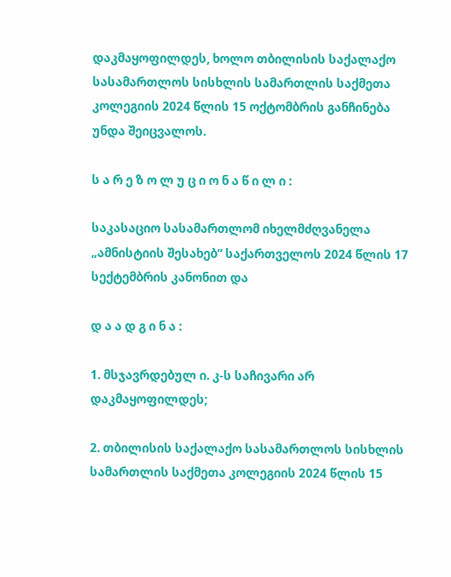დაკმაყოფილდეს, ხოლო თბილისის საქალაქო სასამართლოს სისხლის სამართლის საქმეთა კოლეგიის 2024 წლის 15 ოქტომბრის განჩინება უნდა შეიცვალოს.

ს ა რ ე ზ ო ლ უ ც ი ო ნ ა წ ი ლ ი :

საკასაციო სასამართლომ იხელმძღვანელა „ამნისტიის შესახებ“ საქართველოს 2024 წლის 17 სექტემბრის კანონით და

დ ა ა დ გ ი ნ ა :

1. მსჯავრდებულ ი. კ-ს საჩივარი არ დაკმაყოფილდეს;

2. თბილისის საქალაქო სასამართლოს სისხლის სამართლის საქმეთა კოლეგიის 2024 წლის 15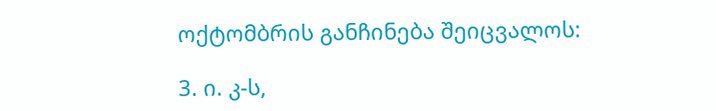ოქტომბრის განჩინება შეიცვალოს:

3. ი. კ-ს,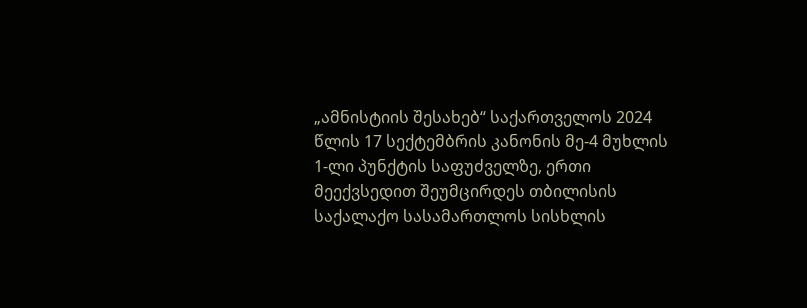„ამნისტიის შესახებ“ საქართველოს 2024 წლის 17 სექტემბრის კანონის მე-4 მუხლის 1-ლი პუნქტის საფუძველზე, ერთი მეექვსედით შეუმცირდეს თბილისის საქალაქო სასამართლოს სისხლის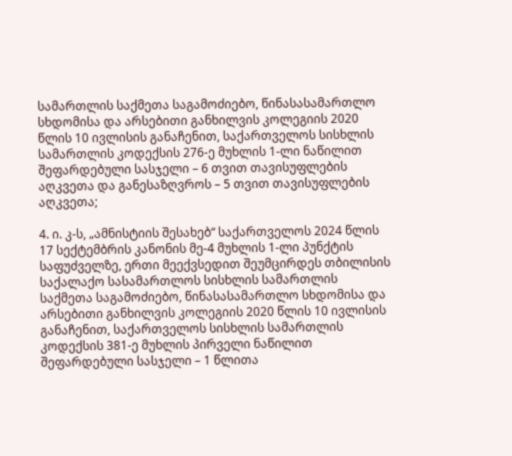სამართლის საქმეთა საგამოძიებო, წინასასამართლო სხდომისა და არსებითი განხილვის კოლეგიის 2020 წლის 10 ივლისის განაჩენით, საქართველოს სისხლის სამართლის კოდექსის 276-ე მუხლის 1-ლი ნაწილით შეფარდებული სასჯელი – 6 თვით თავისუფლების აღკვეთა და განესაზღვროს – 5 თვით თავისუფლების აღკვეთა;

4. ი. კ-ს, „ამნისტიის შესახებ“ საქართველოს 2024 წლის 17 სექტემბრის კანონის მე-4 მუხლის 1-ლი პუნქტის საფუძველზე, ერთი მეექვსედით შეუმცირდეს თბილისის საქალაქო სასამართლოს სისხლის სამართლის საქმეთა საგამოძიებო, წინასასამართლო სხდომისა და არსებითი განხილვის კოლეგიის 2020 წლის 10 ივლისის განაჩენით, საქართველოს სისხლის სამართლის კოდექსის 381-ე მუხლის პირველი ნაწილით შეფარდებული სასჯელი – 1 წლითა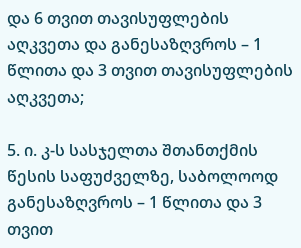და 6 თვით თავისუფლების აღკვეთა და განესაზღვროს – 1 წლითა და 3 თვით თავისუფლების აღკვეთა;

5. ი. კ-ს სასჯელთა შთანთქმის წესის საფუძველზე, საბოლოოდ განესაზღვროს – 1 წლითა და 3 თვით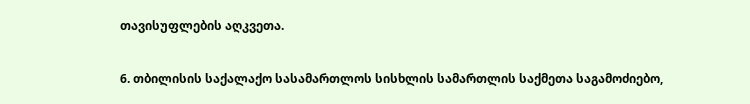თავისუფლების აღკვეთა.

6. თბილისის საქალაქო სასამართლოს სისხლის სამართლის საქმეთა საგამოძიებო,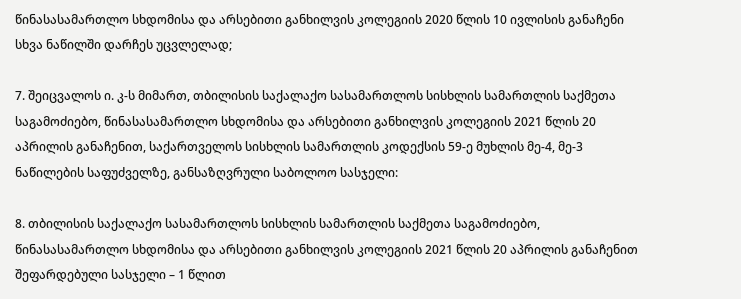წინასასამართლო სხდომისა და არსებითი განხილვის კოლეგიის 2020 წლის 10 ივლისის განაჩენი სხვა ნაწილში დარჩეს უცვლელად;

7. შეიცვალოს ი. კ-ს მიმართ, თბილისის საქალაქო სასამართლოს სისხლის სამართლის საქმეთა საგამოძიებო, წინასასამართლო სხდომისა და არსებითი განხილვის კოლეგიის 2021 წლის 20 აპრილის განაჩენით, საქართველოს სისხლის სამართლის კოდექსის 59-ე მუხლის მე-4, მე-3 ნაწილების საფუძველზე, განსაზღვრული საბოლოო სასჯელი:

8. თბილისის საქალაქო სასამართლოს სისხლის სამართლის საქმეთა საგამოძიებო, წინასასამართლო სხდომისა და არსებითი განხილვის კოლეგიის 2021 წლის 20 აპრილის განაჩენით შეფარდებული სასჯელი – 1 წლით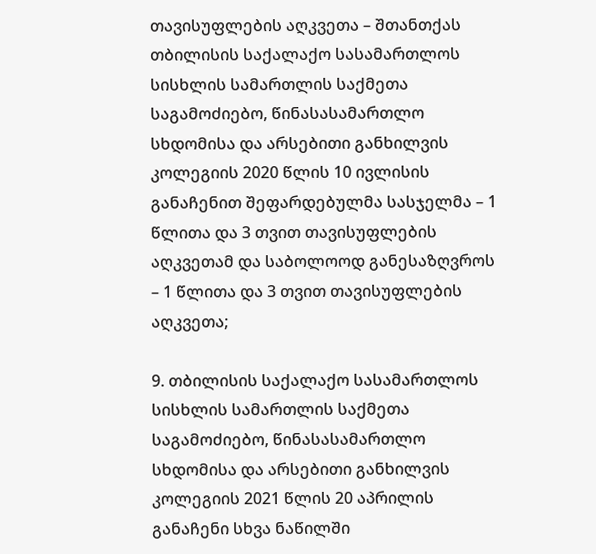თავისუფლების აღკვეთა – შთანთქას თბილისის საქალაქო სასამართლოს სისხლის სამართლის საქმეთა საგამოძიებო, წინასასამართლო სხდომისა და არსებითი განხილვის კოლეგიის 2020 წლის 10 ივლისის განაჩენით შეფარდებულმა სასჯელმა – 1 წლითა და 3 თვით თავისუფლების აღკვეთამ და საბოლოოდ განესაზღვროს – 1 წლითა და 3 თვით თავისუფლების აღკვეთა;

9. თბილისის საქალაქო სასამართლოს სისხლის სამართლის საქმეთა საგამოძიებო, წინასასამართლო სხდომისა და არსებითი განხილვის კოლეგიის 2021 წლის 20 აპრილის განაჩენი სხვა ნაწილში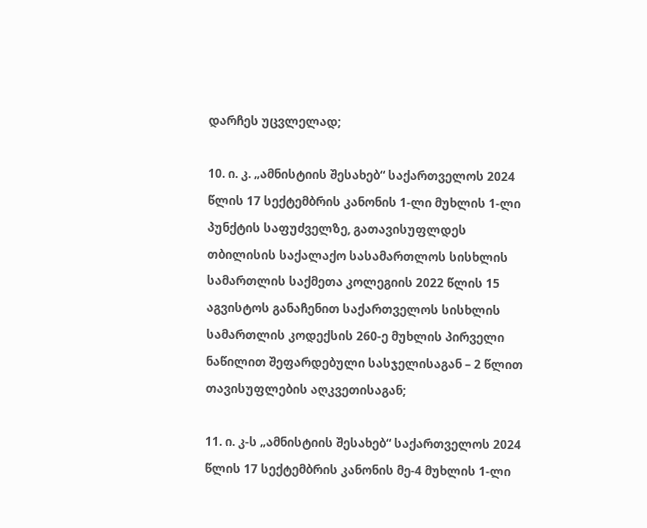დარჩეს უცვლელად;

10. ი. კ. „ამნისტიის შესახებ“ საქართველოს 2024 წლის 17 სექტემბრის კანონის 1-ლი მუხლის 1-ლი პუნქტის საფუძველზე, გათავისუფლდეს თბილისის საქალაქო სასამართლოს სისხლის სამართლის საქმეთა კოლეგიის 2022 წლის 15 აგვისტოს განაჩენით საქართველოს სისხლის სამართლის კოდექსის 260-ე მუხლის პირველი ნაწილით შეფარდებული სასჯელისაგან – 2 წლით თავისუფლების აღკვეთისაგან;

11. ი. კ-ს „ამნისტიის შესახებ“ საქართველოს 2024 წლის 17 სექტემბრის კანონის მე-4 მუხლის 1-ლი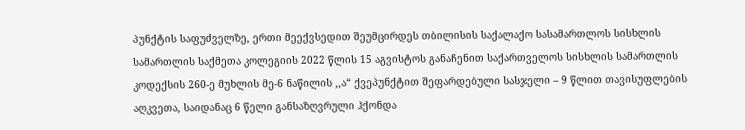პუნქტის საფუძველზე, ერთი მეექვსედით შეუმცირდეს თბილისის საქალაქო სასამართლოს სისხლის სამართლის საქმეთა კოლეგიის 2022 წლის 15 აგვისტოს განაჩენით საქართველოს სისხლის სამართლის კოდექსის 260-ე მუხლის მე-6 ნაწილის ,,ა“ ქვეპუნქტით შეფარდებული სასჯელი – 9 წლით თავისუფლების აღკვეთა, საიდანაც 6 წელი განსაზღვრული ჰქონდა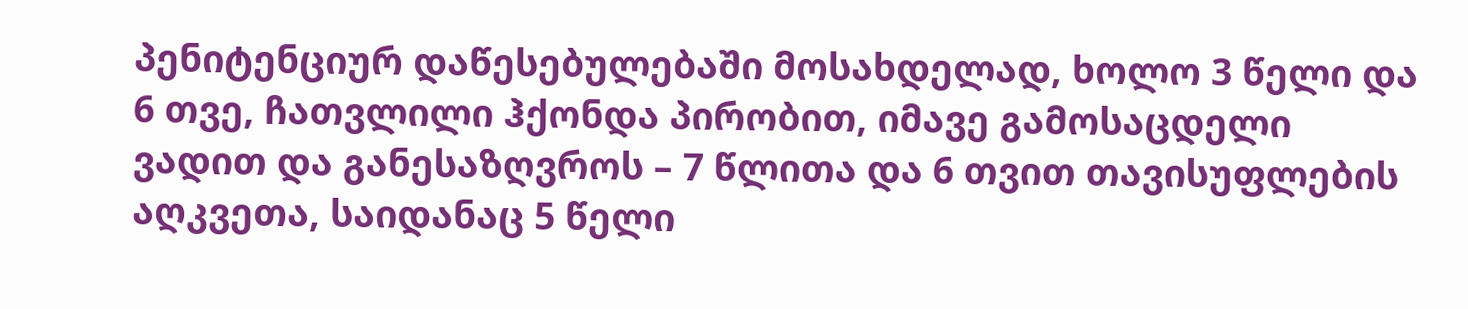პენიტენციურ დაწესებულებაში მოსახდელად, ხოლო 3 წელი და 6 თვე, ჩათვლილი ჰქონდა პირობით, იმავე გამოსაცდელი ვადით და განესაზღვროს – 7 წლითა და 6 თვით თავისუფლების აღკვეთა, საიდანაც 5 წელი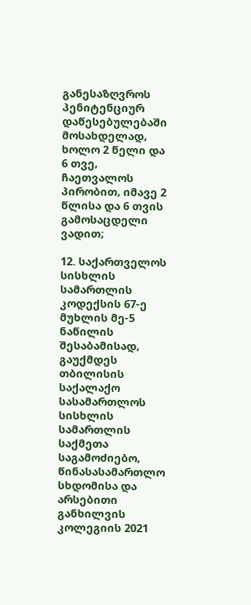განესაზღვროს პენიტენციურ დაწესებულებაში მოსახდელად, ხოლო 2 წელი და 6 თვე, ჩაეთვალოს პირობით, იმავე 2 წლისა და 6 თვის გამოსაცდელი ვადით;

12. საქართველოს სისხლის სამართლის კოდექსის 67-ე მუხლის მე-5 ნაწილის შესაბამისად, გაუქმდეს თბილისის საქალაქო სასამართლოს სისხლის სამართლის საქმეთა საგამოძიებო, წინასასამართლო სხდომისა და არსებითი განხილვის კოლეგიის 2021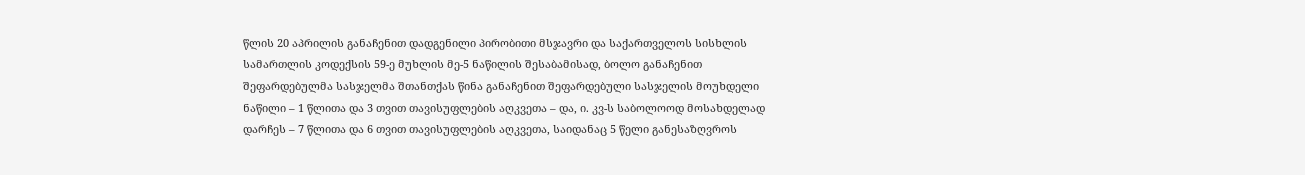წლის 20 აპრილის განაჩენით დადგენილი პირობითი მსჯავრი და საქართველოს სისხლის სამართლის კოდექსის 59-ე მუხლის მე-5 ნაწილის შესაბამისად, ბოლო განაჩენით შეფარდებულმა სასჯელმა შთანთქას წინა განაჩენით შეფარდებული სასჯელის მოუხდელი ნაწილი – 1 წლითა და 3 თვით თავისუფლების აღკვეთა – და, ი. კვ-ს საბოლოოდ მოსახდელად დარჩეს – 7 წლითა და 6 თვით თავისუფლების აღკვეთა, საიდანაც 5 წელი განესაზღვროს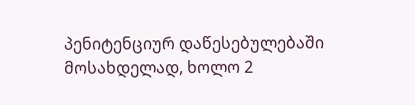პენიტენციურ დაწესებულებაში მოსახდელად, ხოლო 2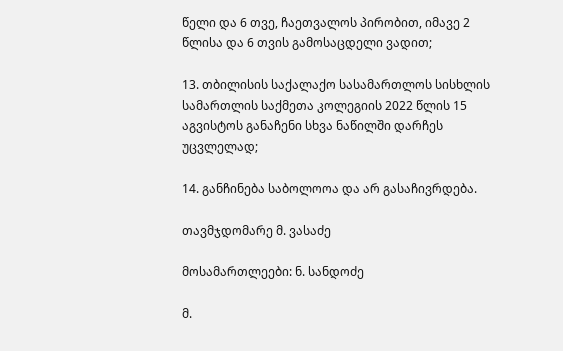წელი და 6 თვე, ჩაეთვალოს პირობით, იმავე 2 წლისა და 6 თვის გამოსაცდელი ვადით;

13. თბილისის საქალაქო სასამართლოს სისხლის სამართლის საქმეთა კოლეგიის 2022 წლის 15 აგვისტოს განაჩენი სხვა ნაწილში დარჩეს უცვლელად;

14. განჩინება საბოლოოა და არ გასაჩივრდება.

თავმჯდომარე მ. ვასაძე

მოსამართლეები: ნ. სანდოძე

მ.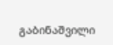გაბინაშვილი